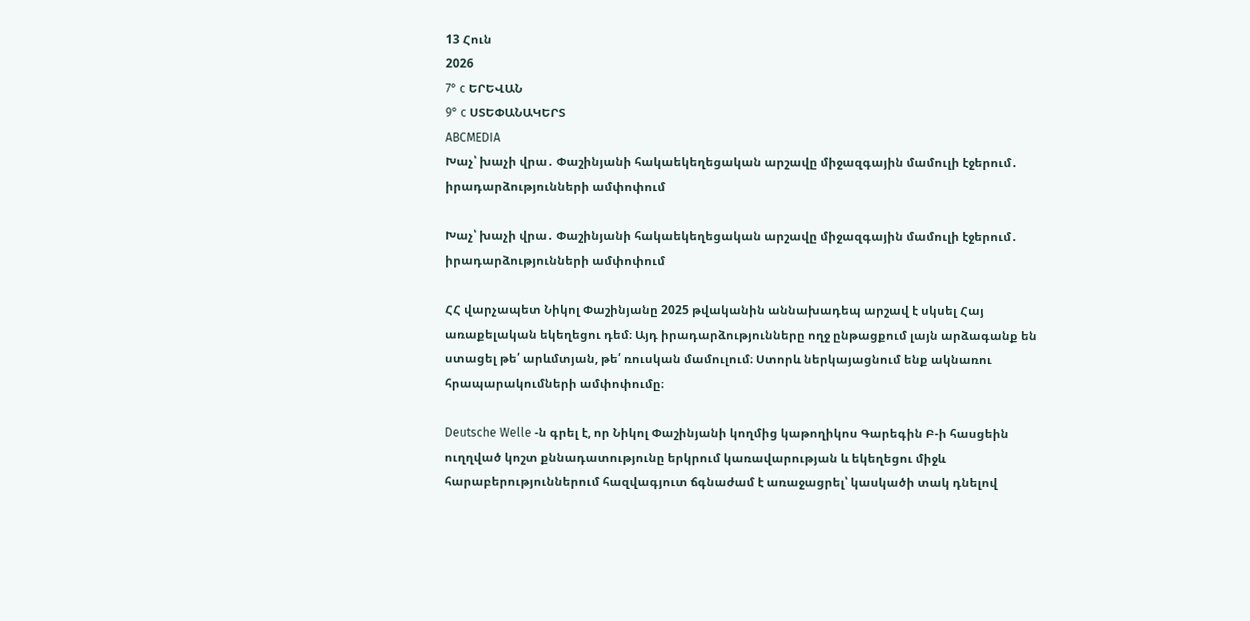13 Հուն
2026
7° c ԵՐԵՎԱՆ
9° c ՍՏԵՓԱՆԱԿԵՐՏ
ABCMEDIA
Խաչ՝ խաչի վրա․ Փաշինյանի հակաեկեղեցական արշավը միջազգային մամուլի էջերում․ իրադարձությունների ամփոփում

Խաչ՝ խաչի վրա․ Փաշինյանի հակաեկեղեցական արշավը միջազգային մամուլի էջերում․ իրադարձությունների ամփոփում

ՀՀ վարչապետ Նիկոլ Փաշինյանը 2025 թվականին աննախադեպ արշավ է սկսել Հայ առաքելական եկեղեցու դեմ։ Այդ իրադարձությունները ողջ ընթացքում լայն արձագանք են ստացել թե՛ արևմտյան, թե՛ ռուսկան մամուլում։ Ստորև ներկայացնում ենք ակնառու հրապարակումների ամփոփումը։

Deutsche Welle -ն գրել է, որ Նիկոլ Փաշինյանի կողմից կաթողիկոս Գարեգին Բ-ի հասցեին ուղղված կոշտ քննադատությունը երկրում կառավարության և եկեղեցու միջև հարաբերություններում հազվագյուտ ճգնաժամ է առաջացրել՝ կասկածի տակ դնելով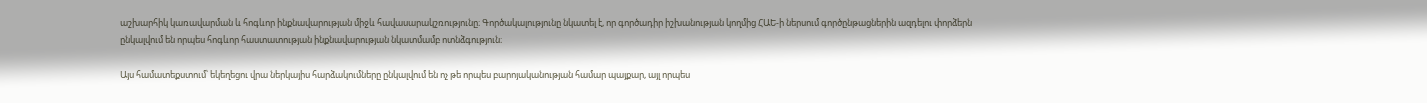աշխարհիկ կառավարման և հոգևոր ինքնավարության միջև հավասարակշռությունը։ Գործակալությունը նկատել է, որ գործադիր իշխանության կողմից ՀԱԵ-ի ներսում գործընթացներին ազդելու փորձերն ընկալվում են որպես հոգևոր հաստատության ինքնավարության նկատմամբ ոտնձգություն։

Այս համատեքստում՝ եկեղեցու վրա ներկայիս հարձակումները ընկալվում են ոչ թե որպես բարոյականության համար պայքար, այլ որպես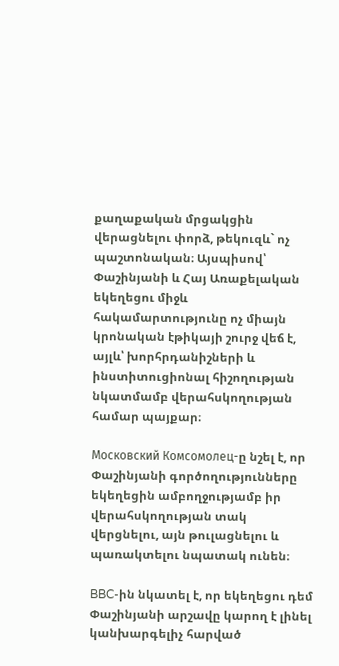քաղաքական մրցակցին վերացնելու փորձ, թեկուզև` ոչ պաշտոնական։ Այսպիսով՝ Փաշինյանի և Հայ Առաքելական եկեղեցու միջև հակամարտությունը ոչ միայն կրոնական էթիկայի շուրջ վեճ է, այլև՝ խորհրդանիշների և ինստիտուցիոնալ հիշողության նկատմամբ վերահսկողության համար պայքար։

Московский Комсомолец-ը նշել է, որ Փաշինյանի գործողությունները եկեղեցին ամբողջությամբ իր վերահսկողության տակ վերցնելու, այն թուլացնելու և պառակտելու նպատակ ունեն։

BBC-ին նկատել է, որ եկեղեցու դեմ Փաշինյանի արշավը կարող է լինել կանխարգելիչ հարված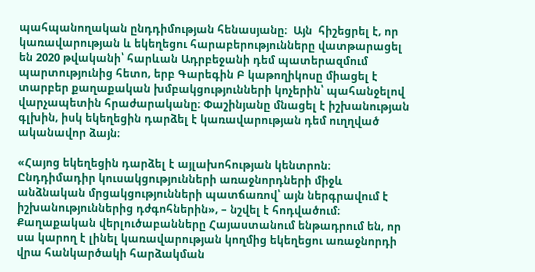պահպանողական ընդդիմության հենասյանը։  Այն  հիշեցրել է, որ կառավարության և եկեղեցու հարաբերությունները վատթարացել են 2020 թվականի՝ հարևան Ադրբեջանի դեմ պատերազմում պարտությունից հետո, երբ Գարեգին Բ կաթողիկոսը միացել է տարբեր քաղաքական խմբակցությունների կոչերին՝ պահանջելով վարչապետին հրաժարականը։ Փաշինյանը մնացել է իշխանության գլխին, իսկ եկեղեցին դարձել է կառավարության դեմ ուղղված ականավոր ձայն։

«Հայոց եկեղեցին դարձել է այլախոհության կենտրոն։ Ընդդիմադիր կուսակցությունների առաջնորդների միջև անձնական մրցակցությունների պատճառով՝ այն ներգրավում է իշխանություններից դժգոհներին», – նշվել է հոդվածում։ Քաղաքական վերլուծաբանները Հայաստանում ենթադրում են, որ սա կարող է լինել կառավարության կողմից եկեղեցու առաջնորդի վրա հանկարծակի հարձակման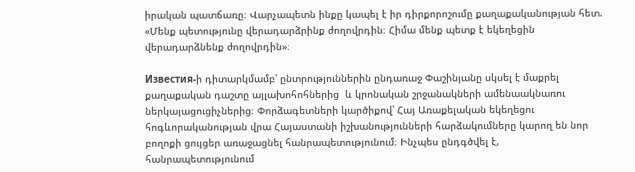իրական պատճառը։ Վարչապետն ինքը կապել է իր դիրքորոշումը քաղաքականության հետ. «Մենք պետությունը վերադարձրինք ժողովրդին։ Հիմա մենք պետք է եկեղեցին վերադարձնենք ժողովրդին»։

Известия-ի դիտարկմամբ՝ ընտրություններին ընդառաջ Փաշինյանը սկսել է մաքրել  քաղաքական դաշտը այլախոհոհներից  և կրոնական շրջանակների ամենաակնառու ներկայացուցիչներից։ Փորձագետների կարծիքով՝ Հայ Առաքելական եկեղեցու հոգևորականության վրա Հայաստանի իշխանությունների հարձակումները կարող են նոր բողոքի ցույցեր առաջացնել հանրապետությունում։ Ինչպես ընդգծվել է, հանրապետությունում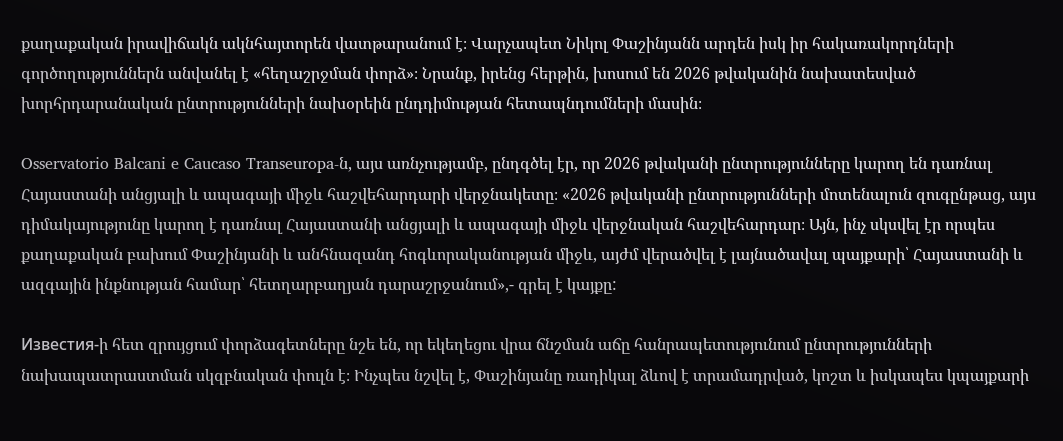քաղաքական իրավիճակն ակնհայտորեն վատթարանում է։ Վարչապետ Նիկոլ Փաշինյանն արդեն իսկ իր հակառակորդների գործողություններն անվանել է «հեղաշրջման փորձ»։ Նրանք, իրենց հերթին, խոսում են 2026 թվականին նախատեսված խորհրդարանական ընտրությունների նախօրեին ընդդիմության հետապնդումների մասին։

Osservatorio Balcani e Caucaso Transeuropa-ն, այս առնչությամբ, ընդգծել էր, որ 2026 թվականի ընտրությունները կարող են դառնալ Հայաստանի անցյալի և ապագայի միջև հաշվեհարդարի վերջնակետը։ «2026 թվականի ընտրությունների մոտենալուն զուգընթաց, այս դիմակայությունը կարող է դառնալ Հայաստանի անցյալի և ապագայի միջև վերջնական հաշվեհարդար։ Այն, ինչ սկսվել էր որպես քաղաքական բախում Փաշինյանի և անհնազանդ հոգևորականության միջև, այժմ վերածվել է լայնածավալ պայքարի՝ Հայաստանի և ազգային ինքնության համար՝ հետղարբաղյան դարաշրջանում»,- գրել է կայքը:

Известия-ի հետ զրույցում փորձագետները նշե են, որ եկեղեցու վրա ճնշման աճը հանրապետությունում ընտրությունների նախապատրաստման սկզբնական փուլն է։ Ինչպես նշվել է, Փաշինյանը ռադիկալ ձևով է տրամադրված, կոշտ և իսկապես կպայքարի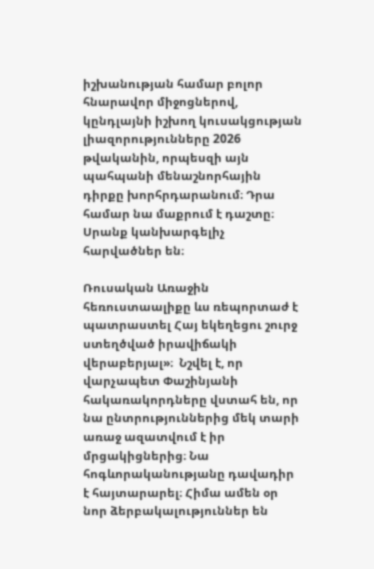իշխանության համար բոլոր հնարավոր միջոցներով, կընդլայնի իշխող կուսակցության լիազորությունները 2026 թվականին, որպեսզի այն պահպանի մենաշնորհային դիրքը խորհրդարանում։ Դրա համար նա մաքրում է դաշտը։ Սրանք կանխարգելիչ հարվածներ են։

Ռուսական Առաջին հեռուստաալիքը ևս ռեպորտաժ է պատրաստել Հայ եկեղեցու շուրջ ստեղծված իրավիճակի վերաբերյալ»։  Նշվել է, որ վարչապետ Փաշինյանի հակառակորդները վստահ են, որ նա ընտրություններից մեկ տարի առաջ ազատվում է իր մրցակիցներից։ Նա հոգևորականությանը դավադիր է հայտարարել։ Հիմա ամեն օր նոր ձերբակալություններ են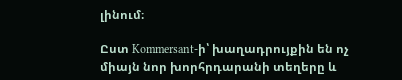լինում։

Ըստ Kommersant-ի՝ խաղադրույքին են ոչ միայն նոր խորհրդարանի տեղերը և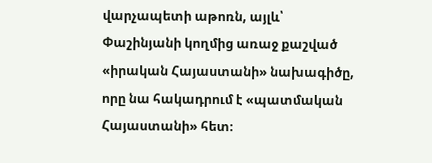վարչապետի աթոռն, այլև՝ Փաշինյանի կողմից առաջ քաշված «իրական Հայաստանի» նախագիծը, որը նա հակադրում է «պատմական Հայաստանի» հետ։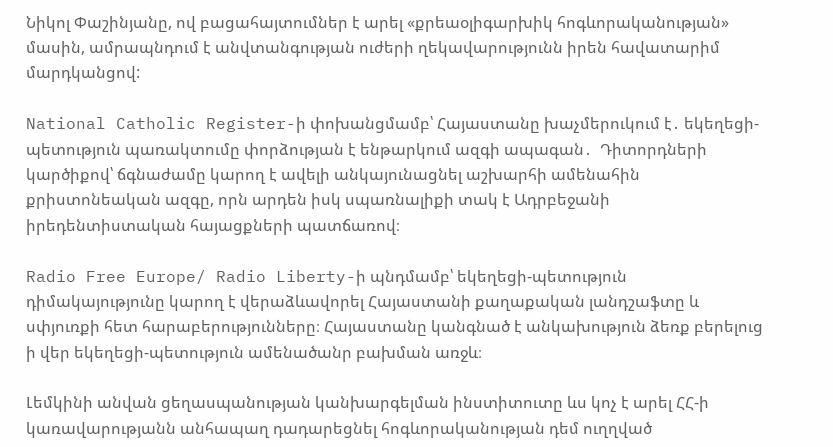Նիկոլ Փաշինյանը, ով բացահայտումներ է արել «քրեաօլիգարխիկ հոգևորականության» մասին, ամրապնդում է անվտանգության ուժերի ղեկավարությունն իրեն հավատարիմ մարդկանցով:

National Catholic Register-ի փոխանցմամբ՝ Հայաստանը խաչմերուկում է․ եկեղեցի-պետություն պառակտումը փորձության է ենթարկում ազգի ապագան․  Դիտորդների կարծիքով՝ ճգնաժամը կարող է ավելի անկայունացնել աշխարհի ամենահին քրիստոնեական ազգը, որն արդեն իսկ սպառնալիքի տակ է Ադրբեջանի իրեդենտիստական հայացքների պատճառով։

Radio Free Europe/ Radio Liberty-ի պնդմամբ՝ եկեղեցի-պետություն դիմակայությունը կարող է վերաձևավորել Հայաստանի քաղաքական լանդշաֆտը և սփյուռքի հետ հարաբերությունները։ Հայաստանը կանգնած է անկախություն ձեռք բերելուց ի վեր եկեղեցի-պետություն ամենածանր բախման առջև։

Լեմկինի անվան ցեղասպանության կանխարգելման ինստիտուտը ևս կոչ է արել ՀՀ-ի կառավարությանն անհապաղ դադարեցնել հոգևորականության դեմ ուղղված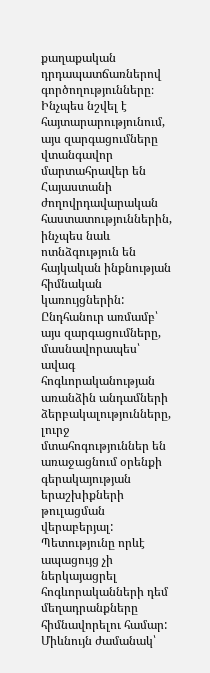քաղաքական դրդապատճառներով գործողությունները։ Ինչպես նշվել է հայտարարությունում, այս զարգացումները վտանգավոր մարտահրավեր են Հայաստանի ժողովրդավարական հաստատություններին, ինչպես նաև ոտնձգություն են հայկական ինքնության հիմնական կառույցներին:  Ընդհանուր առմամբ՝ այս զարգացումները, մասնավորապես՝ ավագ հոգևորականության առանձին անդամների ձերբակալությունները, լուրջ մտահոգություններ են առաջացնում օրենքի գերակայության երաշխիքների թուլացման վերաբերյալ: Պետությունը որևէ ապացույց չի ներկայացրել հոգևորականների դեմ մեղադրանքները հիմնավորելու համար: Միևնույն ժամանակ՝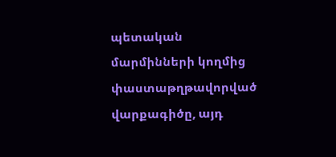պետական մարմինների կողմից փաստաթղթավորված վարքագիծը, այդ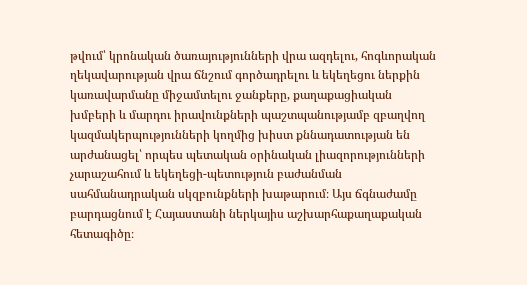թվում՝ կրոնական ծառայությունների վրա ազդելու, հոգևորական ղեկավարության վրա ճնշում գործադրելու և եկեղեցու ներքին կառավարմանը միջամտելու ջանքերը, քաղաքացիական խմբերի և մարդու իրավունքների պաշտպանությամբ զբաղվող կազմակերպությունների կողմից խիստ քննադատության են արժանացել՝ որպես պետական օրինական լիազորությունների չարաշահում և եկեղեցի-պետություն բաժանման սահմանադրական սկզբունքների խաթարում։ Այս ճգնաժամը բարդացնում է Հայաստանի ներկայիս աշխարհաքաղաքական հետագիծը։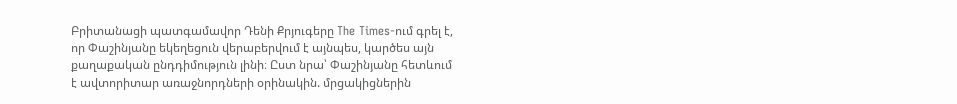Բրիտանացի պատգամավոր Դենի Քրյուգերը The Times-ում գրել է, որ Փաշինյանը եկեղեցուն վերաբերվում է այնպես, կարծես այն քաղաքական ընդդիմություն լինի։ Ըստ նրա՝ Փաշինյանը հետևում է ավտորիտար առաջնորդների օրինակին. մրցակիցներին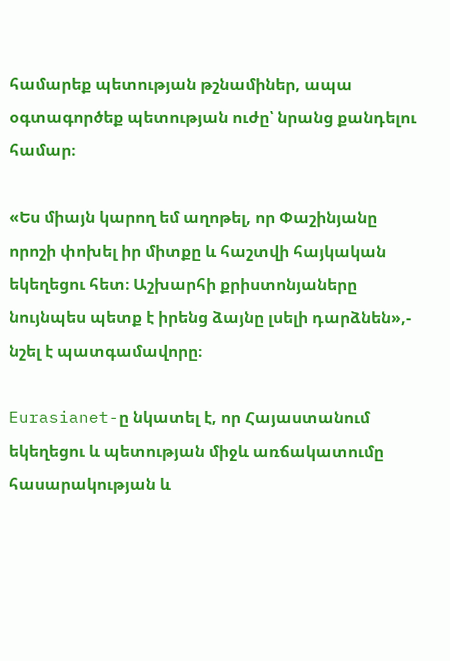համարեք պետության թշնամիներ, ապա օգտագործեք պետության ուժը՝ նրանց քանդելու համար։

«Ես միայն կարող եմ աղոթել, որ Փաշինյանը որոշի փոխել իր միտքը և հաշտվի հայկական եկեղեցու հետ։ Աշխարհի քրիստոնյաները նույնպես պետք է իրենց ձայնը լսելի դարձնեն»,- նշել է պատգամավորը։

Eurasianet-ը նկատել է, որ Հայաստանում եկեղեցու և պետության միջև առճակատումը հասարակության և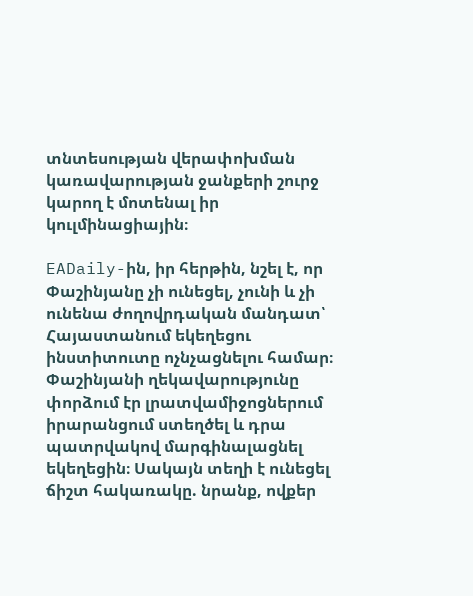տնտեսության վերափոխման կառավարության ջանքերի շուրջ կարող է մոտենալ իր կուլմինացիային։

EADaily-ին, իր հերթին, նշել է, որ Փաշինյանը չի ունեցել, չունի և չի ունենա ժողովրդական մանդատ՝ Հայաստանում եկեղեցու ինստիտուտը ոչնչացնելու համար։ Փաշինյանի ղեկավարությունը փորձում էր լրատվամիջոցներում իրարանցում ստեղծել և դրա պատրվակով մարգինալացնել եկեղեցին։ Սակայն տեղի է ունեցել ճիշտ հակառակը. նրանք, ովքեր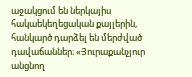աջակցում են ներկայիս հակաեկեղեցական քայլերին, հանկարծ դարձել են մերժված դավաճաններ։ «Յուրաքանչյուր անցնող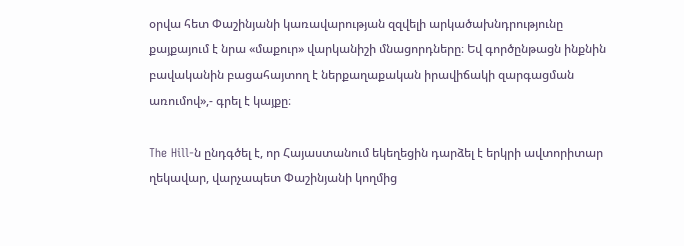օրվա հետ Փաշինյանի կառավարության զզվելի արկածախնդրությունը քայքայում է նրա «մաքուր» վարկանիշի մնացորդները։ Եվ գործընթացն ինքնին բավականին բացահայտող է ներքաղաքական իրավիճակի զարգացման առումով»,- գրել է կայքը։

The Hill-ն ընդգծել է, որ Հայաստանում եկեղեցին դարձել է երկրի ավտորիտար ղեկավար, վարչապետ Փաշինյանի կողմից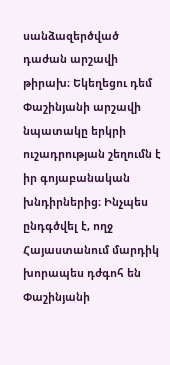սանձազերծված դաժան արշավի թիրախ։ Եկեղեցու դեմ Փաշինյանի արշավի նպատակը երկրի ուշադրության շեղումն է իր գոյաբանական խնդիրներից։ Ինչպես ընդգծվել է, ողջ Հայաստանում մարդիկ խորապես դժգոհ են Փաշինյանի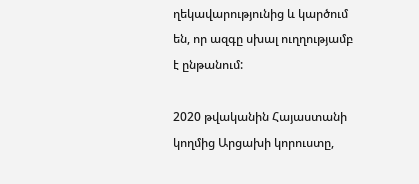ղեկավարությունից և կարծում են, որ ազգը սխալ ուղղությամբ է ընթանում:

2020 թվականին Հայաստանի կողմից Արցախի կորուստը,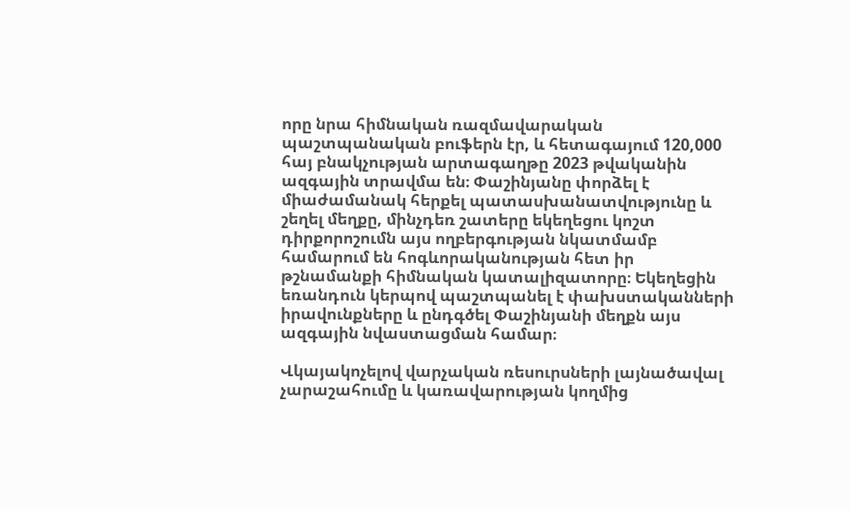որը նրա հիմնական ռազմավարական պաշտպանական բուֆերն էր, և հետագայում 120,000 հայ բնակչության արտագաղթը 2023 թվականին ազգային տրավմա են։ Փաշինյանը փորձել է միաժամանակ հերքել պատասխանատվությունը և շեղել մեղքը, մինչդեռ շատերը եկեղեցու կոշտ դիրքորոշումն այս ողբերգության նկատմամբ համարում են հոգևորականության հետ իր թշնամանքի հիմնական կատալիզատորը։ Եկեղեցին եռանդուն կերպով պաշտպանել է փախստականների իրավունքները և ընդգծել Փաշինյանի մեղքն այս ազգային նվաստացման համար։

Վկայակոչելով վարչական ռեսուրսների լայնածավալ չարաշահումը և կառավարության կողմից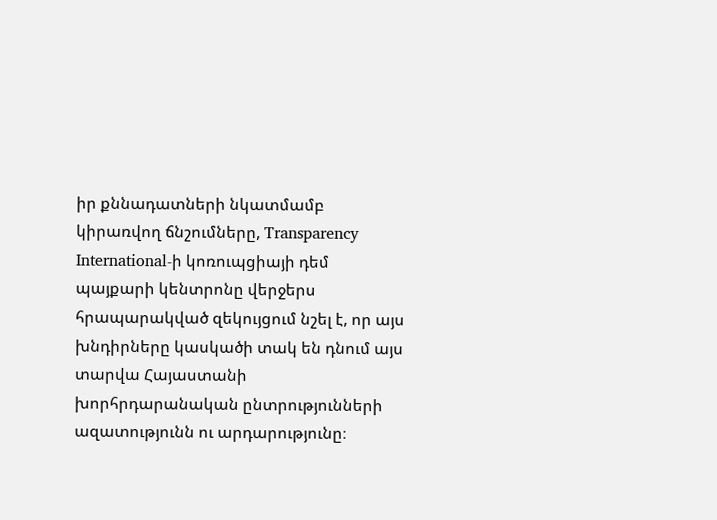իր քննադատների նկատմամբ կիրառվող ճնշումները, Transparency International-ի կոռուպցիայի դեմ պայքարի կենտրոնը վերջերս հրապարակված զեկույցում նշել է, որ այս խնդիրները կասկածի տակ են դնում այս տարվա Հայաստանի խորհրդարանական ընտրությունների ազատությունն ու արդարությունը։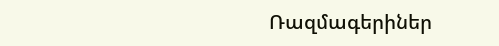Ռազմագերիներ